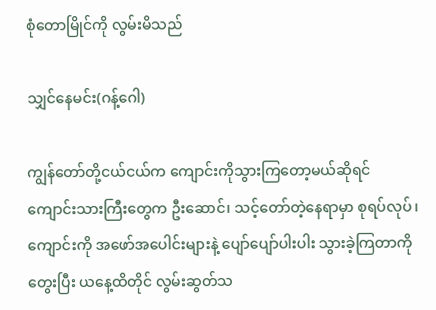စုံတောမြိုင်ကို လွမ်းမိသည်

သျှင်နေမင်း(ဂန့်ဂေါ)

ကျွန်တော်တို့ငယ်ငယ်က ကျောင်းကိုသွားကြတော့မယ်ဆိုရင် ကျောင်းသားကြီးတွေက ဦးဆောင်၊ သင့်တော်တဲ့နေရာမှာ စုရပ်လုပ်၊ ကျောင်းကို အဖော်အပေါင်းများနဲ့ ပျော်ပျော်ပါးပါး သွားခဲ့ကြတာကိုတွေးပြီး ယနေ့ထိတိုင် လွမ်းဆွတ်သ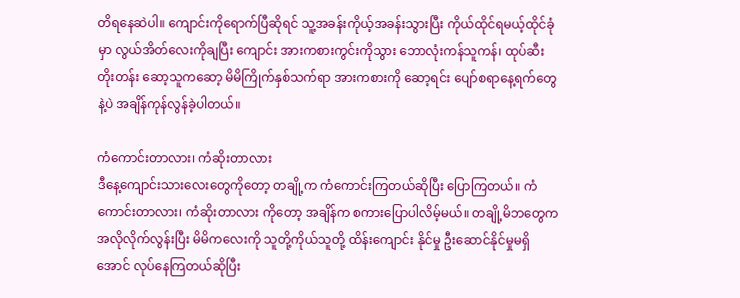တိရနေဆဲပါ။ ကျောင်းကိုရောက်ပြီဆိုရင် သူ့အခန်းကိုယ့်အခန်းသွားပြီး ကိုယ်ထိုင်ရမယ့်ထိုင်ခုံမှာ လွယ်အိတ်လေးကိုချပြီး ကျောင်း အားကစားကွင်းကိုသွား ဘောလုံးကန်သူကန်၊ ထုပ်ဆီးတိုးတန်း ဆော့သူကဆော့ မိမိကြိုက်နှစ်သက်ရာ အားကစားကို ဆော့ရင်း ပျော်စရာနေ့ရက်တွေနဲ့ပဲ အချိန်ကုန်လွန်ခဲ့ပါတယ်။

ကံကောင်းတာလား၊ ကံဆိုးတာလား
ဒီနေ့ကျောင်းသားလေးတွေကိုတော့ တချို့က ကံကောင်းကြတယ်ဆိုပြီး ပြောကြတယ်။ ကံကောင်းတာလား၊ ကံဆိုးတာလား ကိုတော့ အချိန်က စကားပြောပါလိမ့်မယ်။ တချို့မိဘတွေက အလိုလိုက်လွန်းပြီး မိမိကလေးကို သူတို့ကိုယ်သူတို့ ထိန်းကျောင်း နိုင်မှု ဦးဆောင်နိုင်မှုမရှိအောင် လုပ်နေကြတယ်ဆိုပြီး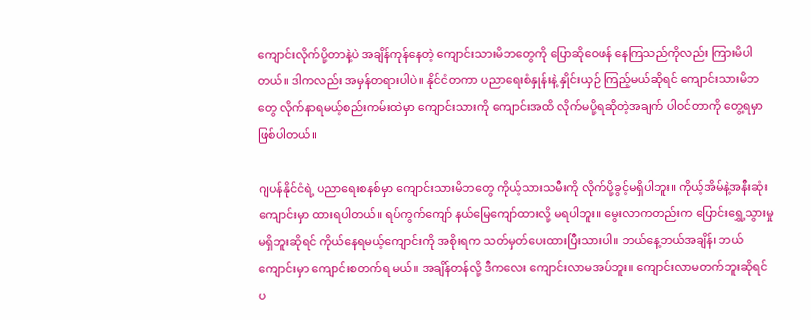ကျောင်းလိုက်ပို့တာနဲ့ပဲ အချိန်ကုန်နေတဲ့ ကျောင်းသားမိဘတွေကို ပြောဆိုဝေဖန် နေကြသည်ကိုလည်း ကြားမိပါတယ်။ ဒါကလည်း အမှန်တရားပါပဲ။ နိုင်ငံတကာ ပညာရေးစံနှုန်းနဲ့ နှိုင်းယှဉ် ကြည့်မယ်ဆိုရင် ကျောင်းသားမိဘတွေ လိုက်နာရမယ့်စည်းကမ်းထဲမှာ ကျောင်းသားကို ကျောင်းအထိ လိုက်မပို့ရဆိုတဲ့အချက် ပါဝင်တာကို တွေ့ရမှာ ဖြစ်ပါတယ်။

ဂျပန်နိုင်ငံရဲ့ ပညာရေးစနစ်မှာ ကျောင်းသားမိဘတွေ ကိုယ့်သားသမီးကို လိုက်ပို့ခွင့်မရှိပါဘူး။ ကိုယ့်အိမ်နဲ့အနီးဆုံးကျောင်းမှာ ထားရပါတယ်။ ရပ်ကွက်ကျော် နယ်မြေကျော်ထားလို့ မရပါဘူး။ မွေးလာကတည်းက ပြောင်းရွှေ့သွားမှု မရှိဘူးဆိုရင် ကိုယ်နေရမယ့်ကျောင်းကို အစိုးရက သတ်မှတ်ပေးထားပြီးသားပါ။ ဘယ်နေ့ဘယ်အချိန်၊ ဘယ်ကျောင်းမှာ ကျောင်းစတက်ရ မယ်။ အချိန်တန်လို့ ဒီကလေး ကျောင်းလာမအပ်ဘူး။ ကျောင်းလာမတက်ဘူးဆိုရင် ပ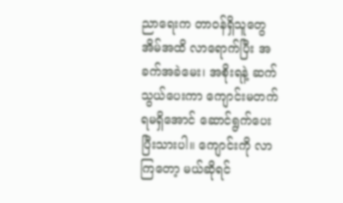ညာရေးက တာဝန်ရှိသူတွေ အိမ်အထိ လာရောက်ပြီး အခက်အခဲမေး၊ အစိုးရနဲ့ ဆက်သွယ်ပေးကာ ကျောင်းမတက်ရမရှိအောင် ဆောင်ရွက်ပေးပြီးသားပါ။ ကျောင်းကို လာကြတော့ မယ်ဆိုရင်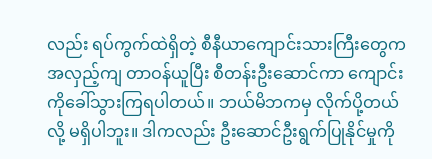လည်း ရပ်ကွက်ထဲရှိတဲ့ စီနီယာကျောင်းသားကြီးတွေက အလှည့်ကျ တာဝန်ယူပြီး စီတန်းဦးဆောင်ကာ ကျောင်းကိုခေါ်သွားကြရပါတယ်။ ဘယ်မိဘကမှ လိုက်ပို့တယ်လို့ မရှိပါဘူး။ ဒါကလည်း ဦးဆောင်ဦးရွက်ပြုနိုင်မှုကို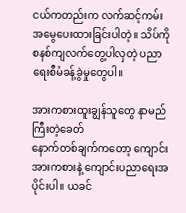ငယ်ကတည်းက လက်ဆင့်ကမ်း အမွေပေးထားခြင်းပါတဲ့။ သိပ်ကို စနစ်ကျလက်တွေ့ပါလှတဲ့ ပညာရေးစီမံခန့်ခွဲမှုတွေပါ။

အားကစားထူးချွန်သူတွေ နာမည်ကြီးတဲ့ခေတ်
နောက်တစ်ချက်ကတော့ ကျောင်းအားကစားနဲ့ ကျောင်းပညာရေးအပိုင်းပါ။ ယခင်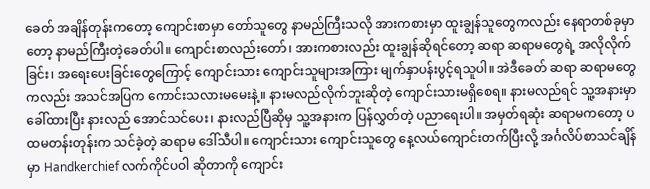ခေတ် အချိန်တုန်းကတော့ ကျောင်းစာမှာ တော်သူတွေ နာမည်ကြီးသလို အားကစားမှာ ထူးချွန်သူတွေကလည်း နေရာတစ်ခုမှာတော့ နာမည်ကြီးတဲ့ခေတ်ပါ။ ကျောင်းစာလည်းတော်၊ အားကစားလည်း ထူးချွန်ဆိုရင်တော့ ဆရာ ဆရာမတွေရဲ့ အလိုလိုက်ခြင်း၊ အရေးပေးခြင်းတွေကြောင့် ကျောင်းသား ကျောင်းသူများအကြား မျက်နှာပန်းပွင့်ရသူပါ။ အဲဒီခေတ် ဆရာ ဆရာမတွေကလည်း အသင်အပြက ကောင်းသလားမမေးနဲ့။ နားမလည်လိုက်ဘူးဆိုတဲ့ ကျောင်းသားမရှိစေရ။ နားမလည်ရင် သူ့အနားမှာ ခေါ်ထားပြီး နားလည် အောင်သင်ပေး၊ နားလည်ပြီဆိုမှ သူ့အနားက ပြန်လွှတ်တဲ့ ပညာရေးပါ။ အမှတ်ရဆုံး ဆရာမကတော့ ပထမတန်းတုန်းက သင်ခဲ့တဲ့ ဆရာမ ဒေါ်သီပါ။ ကျောင်းသား ကျောင်းသူတွေ နေ့လယ်ကျောင်းတက်ပြီးလို့ အင်္ဂလိပ်စာသင်ချိန်မှာ Handkerchief လက်ကိုင်ပဝါ ဆိုတာကို ကျောင်း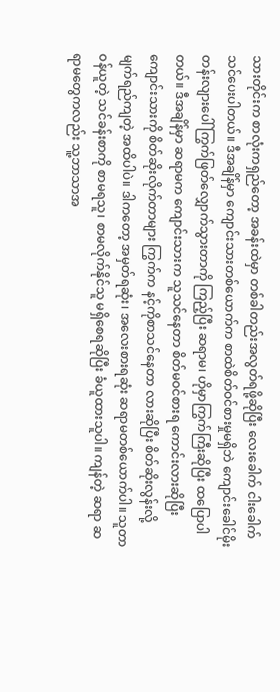သားတိုင်းက စာလုံးကရှည်တော့ အခန်းထဲမှာ တစ်ခါတည်းအလွတ်ရဖို့ဆိုပြီး လေးခေါက် ငါးခေါက် သင်ပေးပါတယ်။ ဒီအချိန်မှာ ကျောင်းသားတစ်ယောက်က စာထဲစိတ်ဝင်စားမှုမရှိဘဲ ကျောင်းခေါင်မိုးတန်းလျားပေါ် ကြွက်ဖြတ်လျှောက်သွားတာကို ကြည့်ပြီး ဆရာမ၊ ဟိုမှာကြွက်ကြီးဆိုပြီး ထပြောပါတယ်။ ဒီအချိန်မှာ ဆရာမက ကျောင်းသားက သူသင်နေတာ စိတ်မဝင်စားရ ကောင်းလားဆိုပြီး ကျောင်းသားကို စိတ်ဆိုးလိုက်တာများ ကြွက်က နင့်ကိုစာသင်နေတာ လားဆိုပြီး စိတ်ဆိုးလွန်းလို့ မျက်ရည်ကျတဲ့ အထိပါပဲ။ ဒါကတော့ အမှတ်ရဆုံး၊ အလေးစားရဆုံး ဆရာမတစ်ယောက်ပါ။ သူတာဝန်ယူတဲ့ သင်ခန်းစာကို စာမရသူ၊ စာမလိုက်နိုင်သူ မရှိစေရဆိုပြီး ခံယူထားသူပါ။ ကျန်တဲ့ ဆရာ ဆရာမတွေကလည်း သူ့ဘာသာအ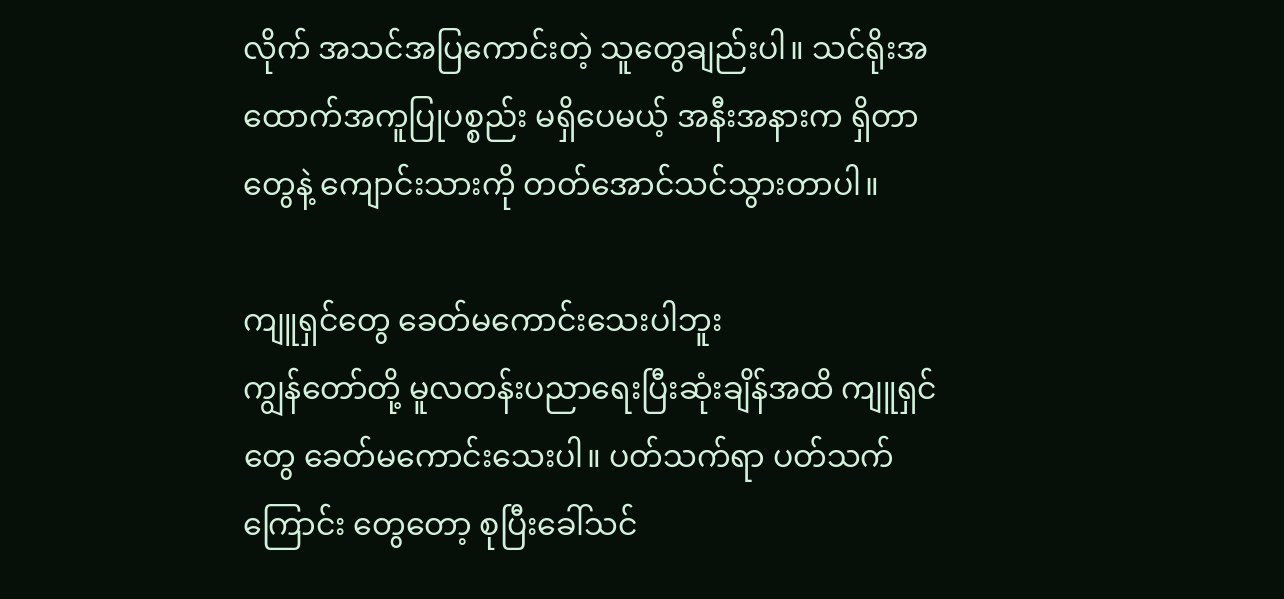လိုက် အသင်အပြကောင်းတဲ့ သူတွေချည်းပါ။ သင်ရိုးအထောက်အကူပြုပစ္စည်း မရှိပေမယ့် အနီးအနားက ရှိတာတွေနဲ့ ကျောင်းသားကို တတ်အောင်သင်သွားတာပါ။

ကျူရှင်တွေ ခေတ်မကောင်းသေးပါဘူး
ကျွန်တော်တို့ မူလတန်းပညာရေးပြီးဆုံးချိန်အထိ ကျူရှင်တွေ ခေတ်မကောင်းသေးပါ။ ပတ်သက်ရာ ပတ်သက်ကြောင်း တွေတော့ စုပြီးခေါ်သင်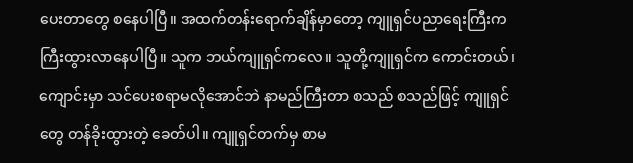ပေးတာတွေ စနေပါပြီ။ အထက်တန်းရောက်ချိန်မှာတော့ ကျူရှင်ပညာရေးကြီးက ကြီးထွားလာနေပါပြီ။ သူက ဘယ်ကျူရှင်ကလေ။ သူတို့ကျူရှင်က ကောင်းတယ်၊ ကျောင်းမှာ သင်ပေးစရာမလိုအောင်ဘဲ နာမည်ကြီးတာ စသည် စသည်ဖြင့် ကျူရှင်တွေ တန်ခိုးထွားတဲ့ ခေတ်ပါ။ ကျူရှင်တက်မှ စာမ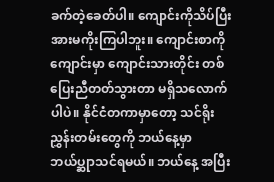ခက်တဲ့ခေတ်ပါ။ ကျောင်းကိုသိပ်ပြီး အားမကိုးကြပါဘူး။ ကျောင်းစာကို ကျောင်းမှာ ကျောင်းသားတိုင်း တစ်ပြေးညီတတ်သွားတာ မရှိသလောက်ပါပဲ။ နိုင်ငံတကာမှာတော့ သင်ရိုးညွှန်းတမ်းတွေကို ဘယ်နေ့မှာ ဘယ်ပ္ဆုာသင်ရမယ်။ ဘယ်နေ့ အပြီး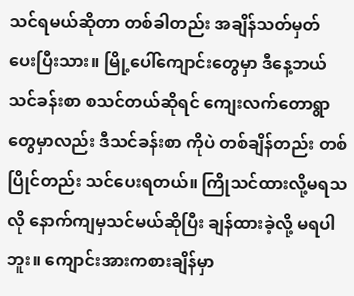သင်ရမယ်ဆိုတာ တစ်ခါတည်း အချိန်သတ်မှတ် ပေးပြီးသား။ မြို့ပေါ်ကျောင်းတွေမှာ ဒီနေ့ဘယ်သင်ခန်းစာ စသင်တယ်ဆိုရင် ကျေးလက်တောရွာ တွေမှာလည်း ဒီသင်ခန်းစာ ကိုပဲ တစ်ချိန်တည်း တစ်ပြိုင်တည်း သင်ပေးရတယ်။ ကြိုသင်ထားလို့မရသလို နောက်ကျမှသင်မယ်ဆိုပြီး ချန်ထားခဲ့လို့ မရပါဘူး။ ကျောင်းအားကစားချိန်မှာ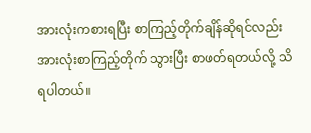အားလုံးကစားရပြီး စာကြည့်တိုက်ချိန်ဆိုရင်လည်း အားလုံးစာကြည့်တိုက် သွားပြီး စာဖတ်ရတယ်လို့ သိရပါတယ်။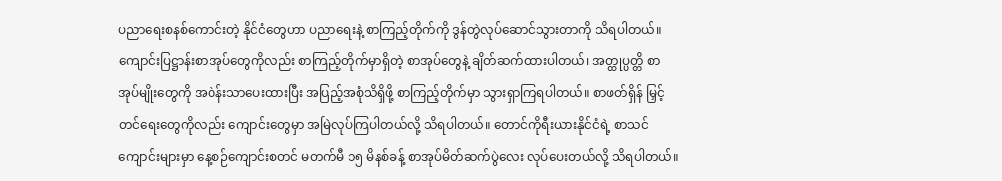ပညာရေးစနစ်ကောင်းတဲ့ နိုင်ငံတွေဟာ ပညာရေးနဲ့ စာကြည့်တိုက်ကို ဒွန်တွဲလုပ်ဆောင်သွားတာကို သိရပါတယ်။ ကျောင်းပြဋ္ဌာန်းစာအုပ်တွေကိုလည်း စာကြည့်တိုက်မှာရှိတဲ့ စာအုပ်တွေနဲ့ ချိတ်ဆက်ထားပါတယ်၊ အတ္ထုပ္ပတ္တိ စာအုပ်မျိုးတွေကို အòန်းသာပေးထားပြီး အပြည့်အစုံသိရှိဖို့ စာကြည့်တိုက်မှာ သွားရှာကြရပါတယ်။ စာဖတ်ရှိန် မြှင့်တင်ရေးတွေကိုလည်း ကျောင်းတွေမှာ အမြဲလုပ်ကြပါတယ်လို့ သိရပါတယ်။ တောင်ကိုရီးယားနိုင်ငံရဲ့ စာသင်ကျောင်းများမှာ နေ့စဉ်ကျောင်းစတင် မတက်မီ ၁၅ မိနစ်ခန့် စာအုပ်မိတ်ဆက်ပွဲလေး လုပ်ပေးတယ်လို့ သိရပါတယ်။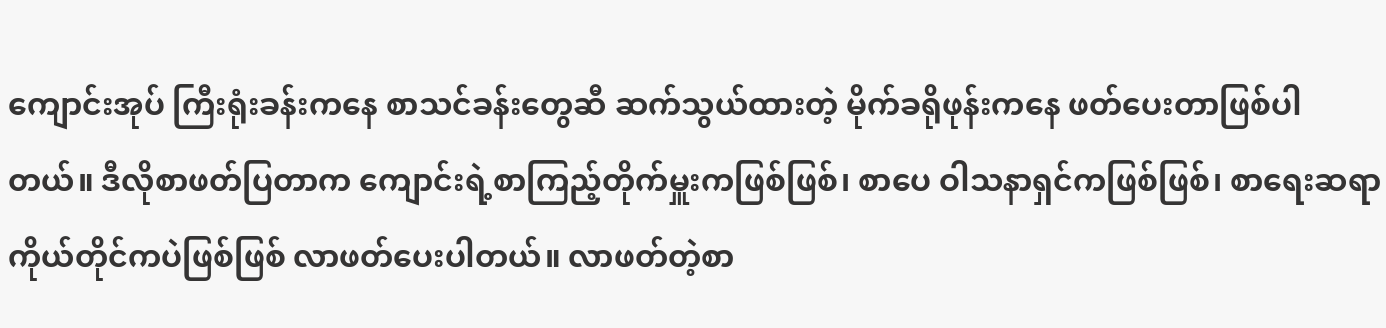ကျောင်းအုပ် ကြီးရုံးခန်းကနေ စာသင်ခန်းတွေဆီ ဆက်သွယ်ထားတဲ့ မိုက်ခရိုဖုန်းကနေ ဖတ်ပေးတာဖြစ်ပါတယ်။ ဒီလိုစာဖတ်ပြတာက ကျောင်းရဲ့စာကြည့်တိုက်မှူးကဖြစ်ဖြစ်၊ စာပေ ဝါသနာရှင်ကဖြစ်ဖြစ်၊ စာရေးဆရာ ကိုယ်တိုင်ကပဲဖြစ်ဖြစ် လာဖတ်ပေးပါတယ်။ လာဖတ်တဲ့စာ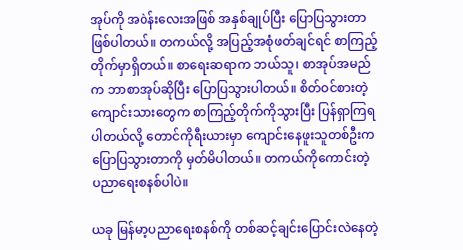အုပ်ကို အòန်းလေးအဖြစ် အနှစ်ချုပ်ပြီး ပြောပြသွားတာ ဖြစ်ပါတယ်။ တကယ်လို့ အပြည့်အစုံဖတ်ချင်ရင် စာကြည့်တိုက်မှာရှိတယ်။ စာရေးဆရာက ဘယ်သူ၊ စာအုပ်အမည်က ဘာစာအုပ်ဆိုပြီး ပြောပြသွားပါတယ်။ စိတ်ဝင်စားတဲ့ ကျောင်းသားတွေက စာကြည့်တိုက်ကိုသွားပြီး ပြန်ရှာကြရပါတယ်လို့ တောင်ကိုရီးယားမှာ ကျောင်းနေဖူးသူတစ်ဦးက ပြောပြသွားတာကို မှတ်မိပါတယ်။ တကယ်ကိုကောင်းတဲ့ ပညာရေးစနစ်ပါပဲ။

ယခု မြန်မာ့ပညာရေးစနစ်ကို တစ်ဆင့်ချင်းပြောင်းလဲနေတဲ့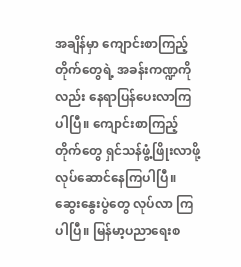အချိန်မှာ ကျောင်းစာကြည့်တိုက်တွေရဲ့ အခန်းကဏ္ဍကိုလည်း နေရာပြန်ပေးလာကြပါပြီ။ ကျောင်းစာကြည့်တိုက်တွေ ရှင်သန်ဖွံ့ဖြိုးလာဖို့ လုပ်ဆောင်နေကြပါပြီ။ ဆွေးနွေးပွဲတွေ လုပ်လာ ကြပါပြီ။ မြန်မာ့ပညာရေးစ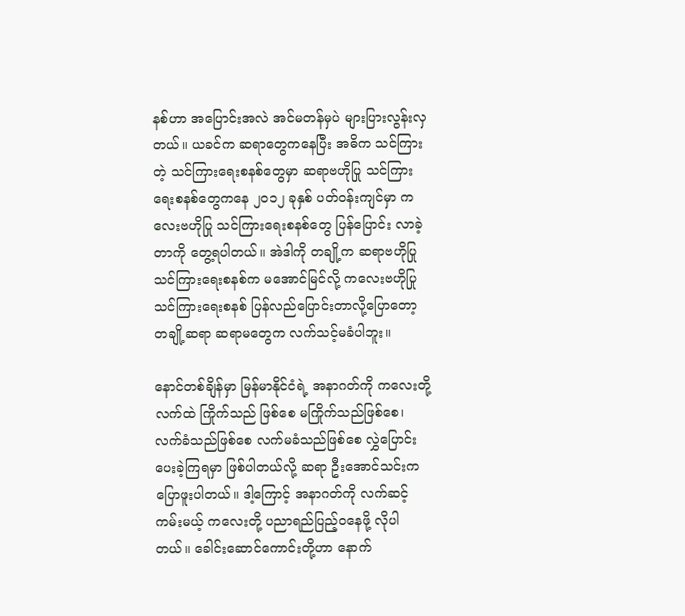နစ်ဟာ အပြောင်းအလဲ အင်မတန်မှပဲ များပြားလွန်းလှတယ်။ ယခင်က ဆရာတွေကနေပြီး အဓိက သင်ကြားတဲ့ သင်ကြားရေးစနစ်တွေမှာ ဆရာဗဟိုပြု သင်ကြားရေးစနစ်တွေကနေ ၂၀၁၂ ခုနှစ် ပတ်ဝန်းကျင်မှာ ကလေးဗဟိုပြု သင်ကြားရေးစနစ်တွေ ပြန်ပြောင်း လာခဲ့တာကို တွေ့ရပါတယ်။ အဲဒါကို တချို့က ဆရာဗဟိုပြုသင်ကြားရေးစနစ်က မအောင်မြင်လို့ ကလေးဗဟိုပြု သင်ကြားရေးစနစ် ပြန်လည်ပြောင်းတာလို့ပြောတော့ တချို့ဆရာ ဆရာမတွေက လက်သင့်မခံပါဘူး။

နောင်တစ်ချိန်မှာ မြန်မာနိုင်ငံရဲ့ အနာဂတ်ကို ကလေးတို့လက်ထဲ ကြိုက်သည် ဖြစ်စေ မကြိုက်သည်ဖြစ်စေ၊ လက်ခံသည်ဖြစ်စေ လက်မခံသည်ဖြစ်စေ လွှဲပြောင်း ပေးခဲ့ကြရမှာ ဖြစ်ပါတယ်လို့ ဆရာ ဦးအောင်သင်းက ပြောဖူးပါတယ်။ ဒါ့ကြောင့် အနာဂတ်ကို လက်ဆင့်ကမ်းမယ့် ကလေးတို့ ပညာရည်ပြည့်ဝနေဖို့ လိုပါတယ်။ ခေါင်းဆောင်ကောင်းတို့ဟာ နောက်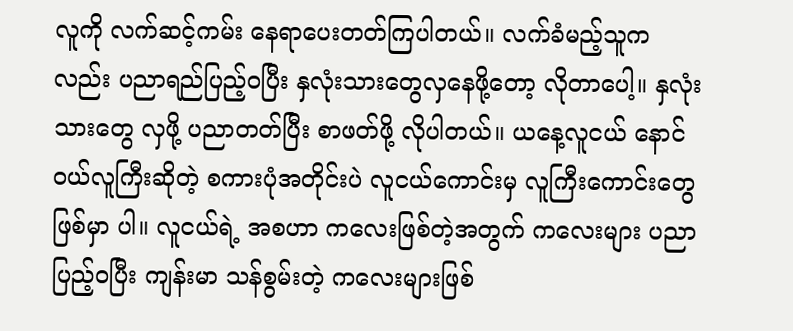လူကို လက်ဆင့်ကမ်း နေရာပေးတတ်ကြပါတယ်။ လက်ခံမည့်သူကလည်း ပညာရည်ပြည့်ဝပြီး နှလုံးသားတွေလှနေဖို့တော့ လိုတာပေါ့။ နှလုံးသားတွေ လှဖို့ ပညာတတ်ပြီး စာဖတ်ဖို့ လိုပါတယ်။ ယနေ့လူငယ် နောင်ဝယ်လူကြီးဆိုတဲ့ စကားပုံအတိုင်းပဲ လူငယ်ကောင်းမှ လူကြီးကောင်းတွေဖြစ်မှာ ပါ။ လူငယ်ရဲ့ အစဟာ ကလေးဖြစ်တဲ့အတွက် ကလေးများ ပညာပြည့်ဝပြီး ကျန်းမာ သန်စွမ်းတဲ့ ကလေးများဖြစ်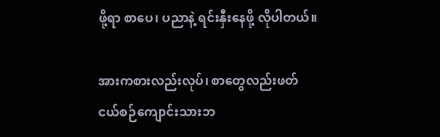ဖို့ရာ စာပေ၊ ပညာနဲ့ ရင်းနှီးနေဖို့ လိုပါတယ်။

အားကစားလည်းလုပ်၊ စာတွေလည်းဖတ်
ငယ်စဉ်ကျောင်းသားဘ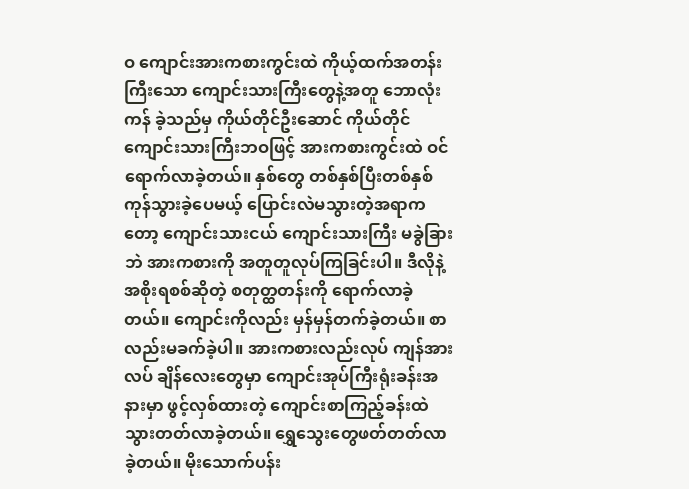ဝ ကျောင်းအားကစားကွင်းထဲ ကိုယ့်ထက်အတန်းကြီးသော ကျောင်းသားကြီးတွေနဲ့အတူ ဘောလုံးကန် ခဲ့သည်မှ ကိုယ်တိုင်ဦးဆောင် ကိုယ်တိုင်ကျောင်းသားကြီးဘဝဖြင့် အားကစားကွင်းထဲ ဝင်ရောက်လာခဲ့တယ်။ နှစ်တွေ တစ်နှစ်ပြီးတစ်နှစ် ကုန်သွားခဲ့ပေမယ့် ပြောင်းလဲမသွားတဲ့အရာကတော့ ကျောင်းသားငယ် ကျောင်းသားကြီး မခွဲခြားဘဲ အားကစားကို အတူတူလုပ်ကြခြင်းပါ။ ဒီလိုနဲ့ အစိုးရစစ်ဆိုတဲ့ စတုတ္ထတန်းကို ရောက်လာခဲ့တယ်။ ကျောင်းကိုလည်း မှန်မှန်တက်ခဲ့တယ်။ စာလည်းမခက်ခဲ့ပါ။ အားကစားလည်းလုပ် ကျန်အားလပ် ချိန်လေးတွေမှာ ကျောင်းအုပ်ကြီးရုံးခန်းအနားမှာ ဖွင့်လှစ်ထားတဲ့ ကျောင်းစာကြည့်ခန်းထဲ သွားတတ်လာခဲ့တယ်။ ရွှေသွေးတွေဖတ်တတ်လာခဲ့တယ်။ မိုးသောက်ပန်း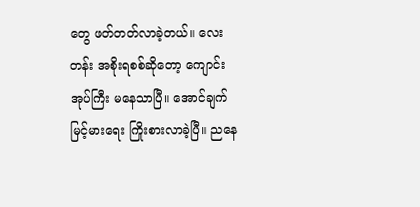တွေ ဖတ်တတ်လာခဲ့တယ်။ လေးတန်း အစိုးရစစ်ဆိုတော့ ကျောင်းအုပ်ကြီး မနေသာပြီ။ အောင်ချက်မြင့်မားရေး ကြိုးစားလာခဲ့ပြီ။ ညနေ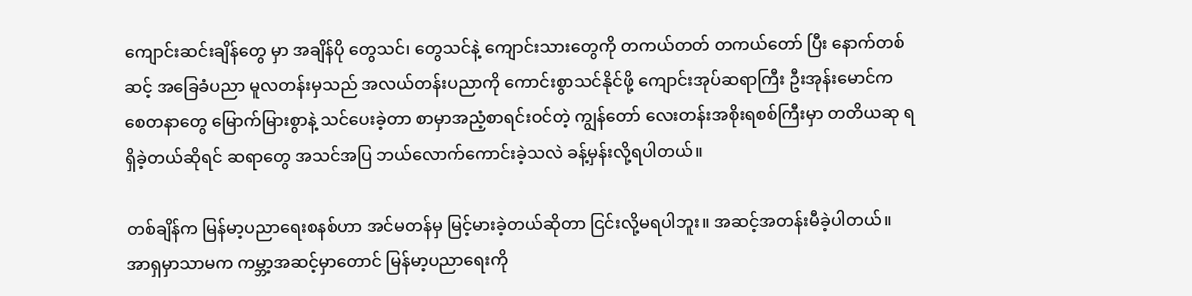ကျောင်းဆင်းချိန်တွေ မှာ အချိန်ပို တွေသင်၊ တွေသင်နဲ့ ကျောင်းသားတွေကို တကယ်တတ် တကယ်တော် ပြီး နောက်တစ်ဆင့် အခြေခံပညာ မူလတန်းမှသည် အလယ်တန်းပညာကို ကောင်းစွာသင်နိုင်ဖို့ ကျောင်းအုပ်ဆရာကြီး ဦးအုန်းမောင်က စေတနာတွေ မြောက်မြားစွာနဲ့ သင်ပေးခဲ့တာ စာမှာအညံ့စာရင်းဝင်တဲ့ ကျွန်တော် လေးတန်းအစိုးရစစ်ကြီးမှာ တတိယဆု ရရှိခဲ့တယ်ဆိုရင် ဆရာတွေ အသင်အပြ ဘယ်လောက်ကောင်းခဲ့သလဲ ခန့်မှန်းလို့ရပါတယ်။

တစ်ချိန်က မြန်မာ့ပညာရေးစနစ်ဟာ အင်မတန်မှ မြင့်မားခဲ့တယ်ဆိုတာ ငြင်းလို့မရပါဘူး။ အဆင့်အတန်းမီခဲ့ပါတယ်။ အာရှမှာသာမက ကမ္ဘာ့အဆင့်မှာတောင် မြန်မာ့ပညာရေးကို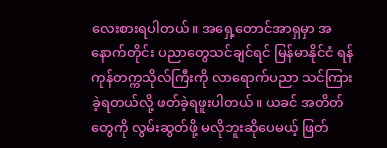လေးစားရပါတယ်။ အရှေ့တောင်အာရှမှာ အနောက်တိုင်း ပညာတွေသင်ချင်ရင် မြန်မာနိုင်ငံ ရန်ကုန်တက္ကသိုလ်ကြီးကို လာရောက်ပညာ သင်ကြားခဲ့ရတယ်လို့ ဖတ်ခဲ့ရဖူးပါတယ်။ ယခင် အတိတ်တွေကို လွမ်းဆွတ်ဖို့ မလိုဘူးဆိုပေမယ့် ဖြတ်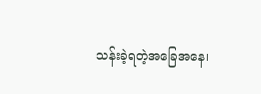သန်းခဲ့ရတဲ့အခြေအနေ၊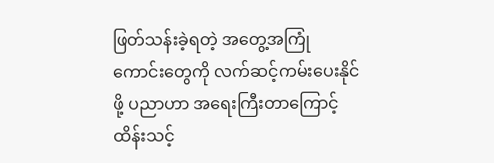ဖြတ်သန်းခဲ့ရတဲ့ အတွေ့အကြုံ ကောင်းတွေကို လက်ဆင့်ကမ်းပေးနိုင်ဖို့ ပညာဟာ အရေးကြီးတာကြောင့် ထိန်းသင့်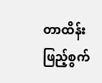တာထိန်း ဖြည့်စွက်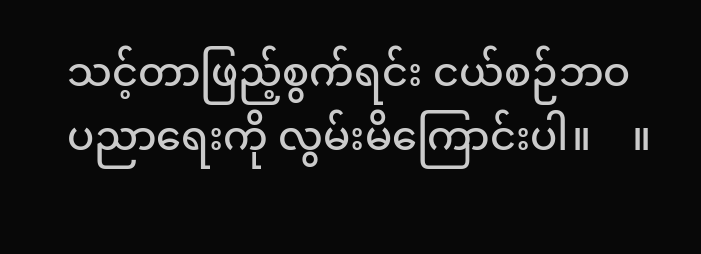သင့်တာဖြည့်စွက်ရင်း ငယ်စဉ်ဘဝ ပညာရေးကို လွမ်းမိကြောင်းပါ။    ။